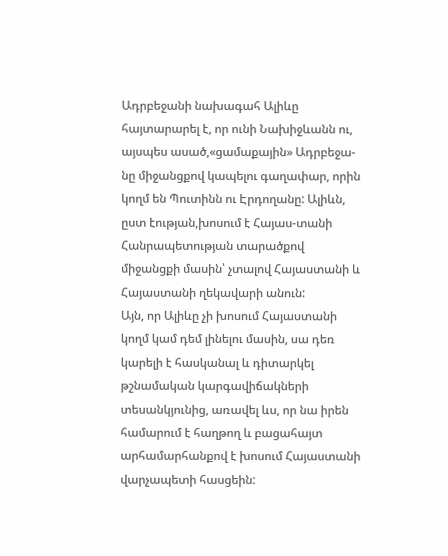Ադրբեջանի նախագահ Ալիևը հայտարարել է, որ ունի Նախիջևանն ու, այսպես ասած,«ցամաքային» Ադրբեջա-նը միջանցքով կապելու գաղափար, որին կողմ են Պուտինն ու Էրդողանը: Ալիևն, ըստ էության,խոսում է Հայաս-տանի Հանրապետության տարածքով միջանցքի մասին՝ չտալով Հայաստանի և Հայաստանի ղեկավարի անուն:
Այն, որ Ալիևը չի խոսում Հայաստանի կողմ կամ դեմ լինելու մասին, սա դեռ կարելի է հասկանալ և դիտարկել թշնամական կարգավիճակների տեսանկյունից, առավել ևս, որ նա իրեն համարում է հաղթող և բացահայտ արհամարհանքով է խոսում Հայաստանի վարչապետի հասցեին: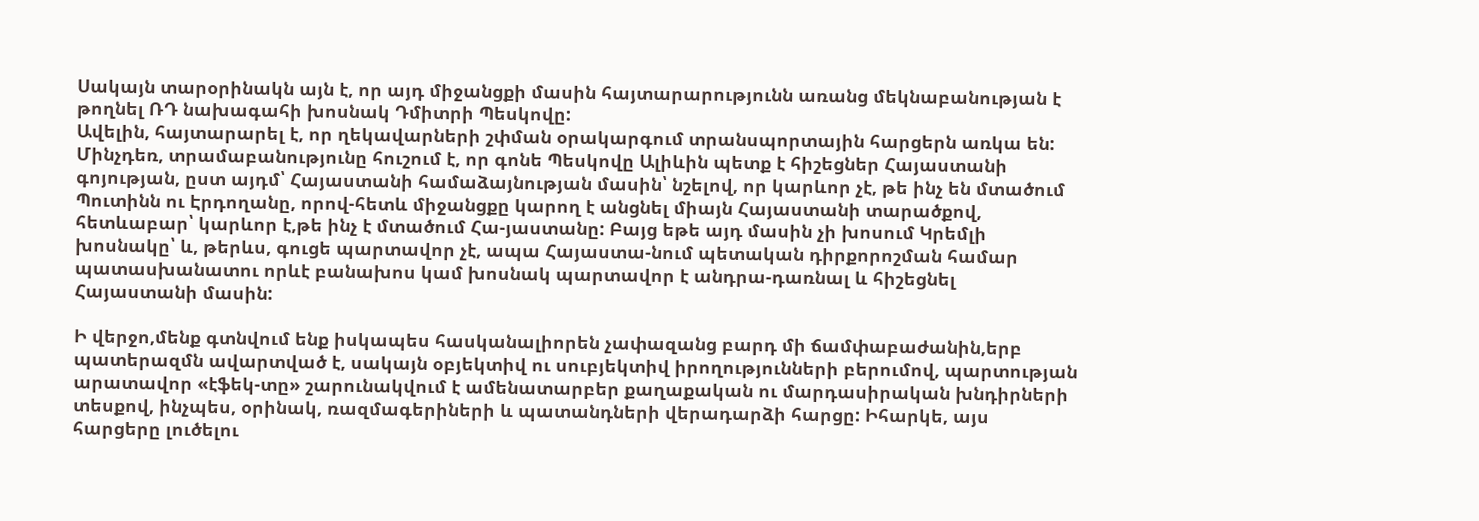Սակայն տարօրինակն այն է, որ այդ միջանցքի մասին հայտարարությունն առանց մեկնաբանության է թողնել ՌԴ նախագահի խոսնակ Դմիտրի Պեսկովը:
Ավելին, հայտարարել է, որ ղեկավարների շփման օրակարգում տրանսպորտային հարցերն առկա են: Մինչդեռ, տրամաբանությունը հուշում է, որ գոնե Պեսկովը Ալիևին պետք է հիշեցներ Հայաստանի գոյության, ըստ այդմ՝ Հայաստանի համաձայնության մասին՝ նշելով, որ կարևոր չէ, թե ինչ են մտածում Պուտինն ու Էրդողանը, որով-հետև միջանցքը կարող է անցնել միայն Հայաստանի տարածքով, հետևաբար՝ կարևոր է,թե ինչ է մտածում Հա-յաստանը: Բայց եթե այդ մասին չի խոսում Կրեմլի խոսնակը՝ և, թերևս, գուցե պարտավոր չէ, ապա Հայաստա-նում պետական դիրքորոշման համար պատասխանատու որևէ բանախոս կամ խոսնակ պարտավոր է անդրա-դառնալ և հիշեցնել Հայաստանի մասին:

Ի վերջո,մենք գտնվում ենք իսկապես հասկանալիորեն չափազանց բարդ մի ճամփաբաժանին,երբ պատերազմն ավարտված է, սակայն օբյեկտիվ ու սուբյեկտիվ իրողությունների բերումով, պարտության արատավոր «էֆեկ-տը» շարունակվում է ամենատարբեր քաղաքական ու մարդասիրական խնդիրների տեսքով, ինչպես, օրինակ, ռազմագերիների և պատանդների վերադարձի հարցը: Իհարկե, այս հարցերը լուծելու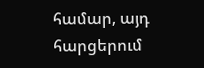համար, այդ հարցերում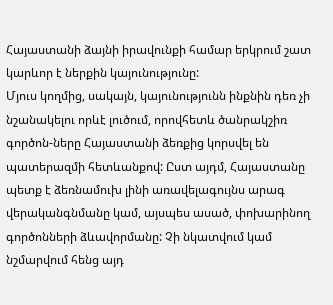Հայաստանի ձայնի իրավունքի համար երկրում շատ կարևոր է ներքին կայունությունը:
Մյուս կողմից, սակայն, կայունությունն ինքնին դեռ չի նշանակելու որևէ լուծում, որովհետև ծանրակշիռ գործոն-ները Հայաստանի ձեռքից կորսվել են պատերազմի հետևանքով: Ըստ այդմ, Հայաստանը պետք է ձեռնամուխ լինի առավելագույնս արագ վերականգնմանը կամ, այսպես ասած, փոխարինող գործոնների ձևավորմանը: Չի նկատվում կամ նշմարվում հենց այդ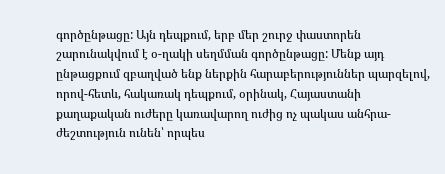գործընթացը: Այն դեպքում, երբ մեր շուրջ փաստորեն շարունակվում է օ-ղակի սեղմման գործընթացը: Մենք այդ ընթացքում զբաղված ենք ներքին հարաբերություններ պարզելով, որով-հետև, հակառակ դեպքում, օրինակ, Հայաստանի քաղաքական ուժերը կառավարող ուժից ոչ պակաս անհրա-ժեշտություն ունեն՝ որպես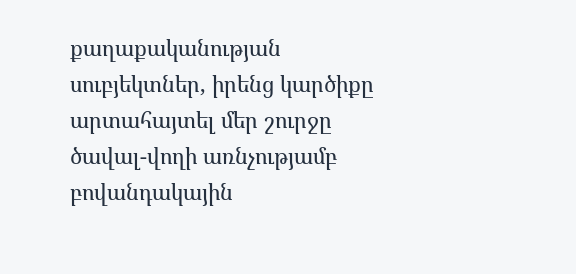քաղաքականության սուբյեկտներ, իրենց կարծիքը արտահայտել մեր շուրջը ծավալ-վողի առնչությամբ բովանդակային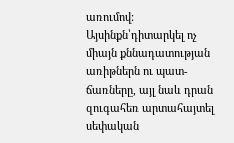առումով: Այսինքն՝դիտարկել ոչ միայն քննադատության առիթներն ու պատ-ճառները, այլ նաև դրան զուգահեռ արտահայտել սեփական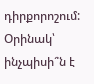դիրքորոշում: Օրինակ՝ ինչպիսի՞ն է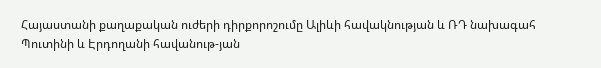Հայաստանի քաղաքական ուժերի դիրքորոշումը Ալիևի հավակնության և ՌԴ նախագահ Պուտինի և Էրդողանի հավանութ-յան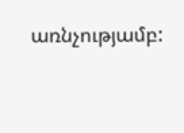առնչությամբ: